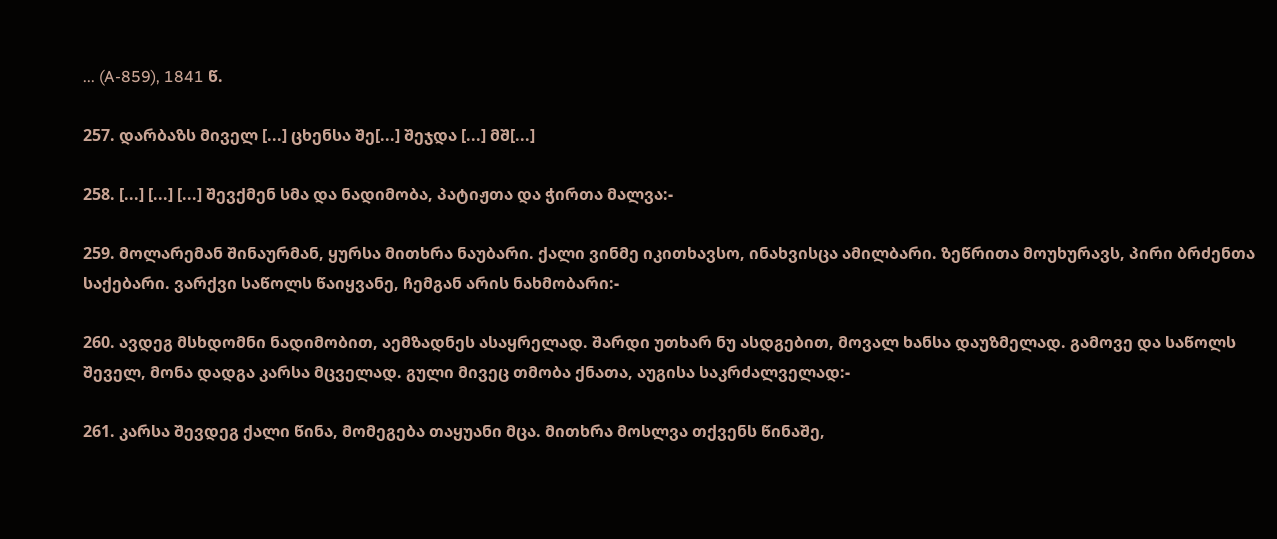... (A-859), 1841 წ.

257. დარბაზს მიველ [...] ცხენსა შე[...] შეჯდა [...] მშ[...]

258. [...] [...] [...] შევქმენ სმა და ნადიმობა, პატიჟთა და ჭირთა მალვა:-

259. მოლარემან შინაურმან, ყურსა მითხრა ნაუბარი. ქალი ვინმე იკითხავსო, ინახვისცა ამილბარი. ზეწრითა მოუხურავს, პირი ბრძენთა საქებარი. ვარქვი საწოლს წაიყვანე, ჩემგან არის ნახმობარი:-

260. ავდეგ მსხდომნი ნადიმობით, აემზადნეს ასაყრელად. შარდი უთხარ ნუ ასდგებით, მოვალ ხანსა დაუზმელად. გამოვე და საწოლს შეველ, მონა დადგა კარსა მცველად. გული მივეც თმობა ქნათა, აუგისა საკრძალველად:-

261. კარსა შევდეგ ქალი წინა, მომეგება თაყუანი მცა. მითხრა მოსლვა თქვენს წინაშე,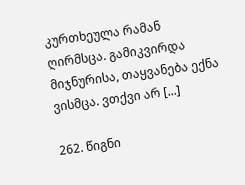კურთხეულა რამან ღირმსცა. გამიკვირდა მიჯნურისა, თაყვანება ექნა ვისმცა. ვთქვი არ [...]

262. წიგნი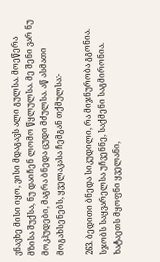ვნავხე მისი იყო, ვისი მდაგავს ალი გულსა. მოეწერა მზისა შუქსა, ნუ დაიჩენ ლომო წყლულსა. მე შენი ვარ ნუ მოკჰუდები, მაგრა ბნედა ცუდი მძულსა. აწ ასმათი მოგახსენებს, ყველაკასა ჩემგან თქმულსა:-

263. ბედითი ბნედა სიკუდილი, რა მიჯნურობა გგონია. სჯობს საყვარელსა უჩვენნე, საქმენი საგმირონია. ხატაეთს მყოფნი ყველანი,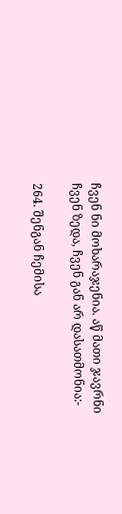ჩვენ ნი მოხარაჯენია. აწ მათი ჯავრნი ჩვენ ზედა, ჩვენ გან არ დასათმონია:-

264. შენგან ჩემისა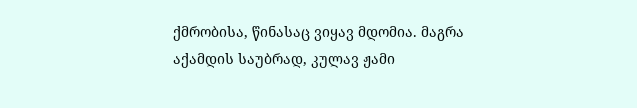ქმრობისა, წინასაც ვიყავ მდომია. მაგრა აქამდის საუბრად, კულავ ჟამი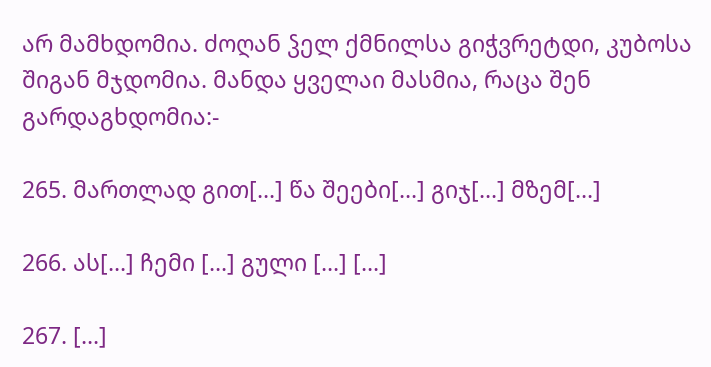არ მამხდომია. ძოღან ჴელ ქმნილსა გიჭვრეტდი, კუბოსა შიგან მჯდომია. მანდა ყველაი მასმია, რაცა შენ გარდაგხდომია:-

265. მართლად გით[...] წა შეები[...] გიჯ[...] მზემ[...]

266. ას[...] ჩემი [...] გული [...] [...]

267. [...]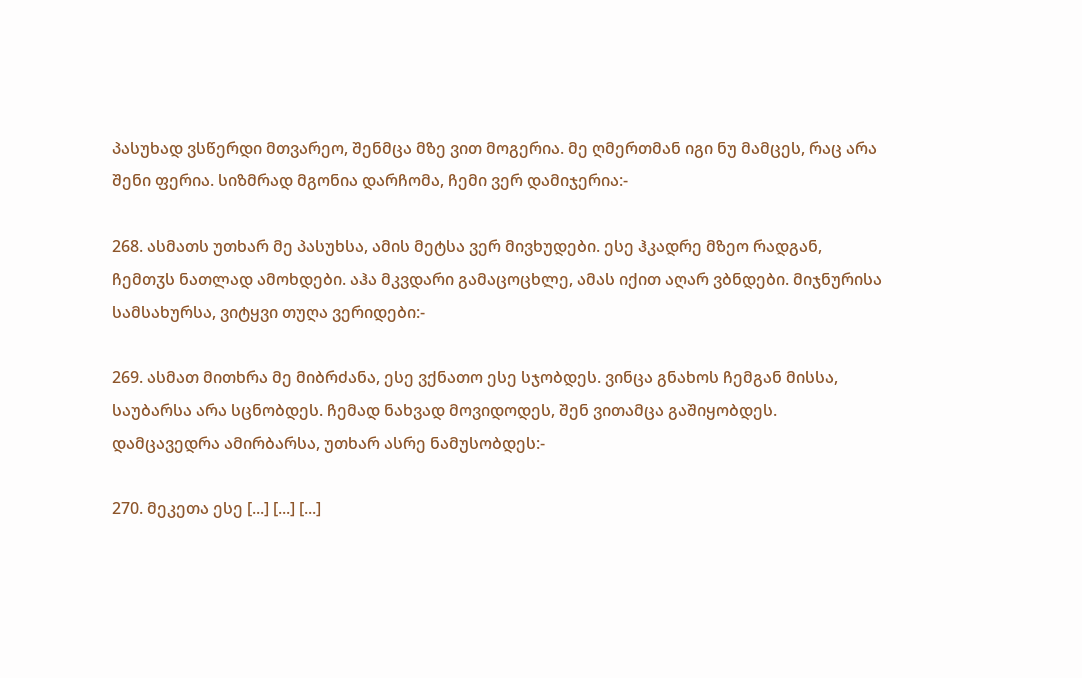პასუხად ვსწერდი მთვარეო, შენმცა მზე ვით მოგერია. მე ღმერთმან იგი ნუ მამცეს, რაც არა შენი ფერია. სიზმრად მგონია დარჩომა, ჩემი ვერ დამიჯერია:-

268. ასმათს უთხარ მე პასუხსა, ამის მეტსა ვერ მივხუდები. ესე ჰკადრე მზეო რადგან, ჩემთჳს ნათლად ამოხდები. აჰა მკვდარი გამაცოცხლე, ამას იქით აღარ ვბნდები. მიჯნურისა სამსახურსა, ვიტყვი თუღა ვერიდები:-

269. ასმათ მითხრა მე მიბრძანა, ესე ვქნათო ესე სჯობდეს. ვინცა გნახოს ჩემგან მისსა, საუბარსა არა სცნობდეს. ჩემად ნახვად მოვიდოდეს, შენ ვითამცა გაშიყობდეს. დამცავედრა ამირბარსა, უთხარ ასრე ნამუსობდეს:-

270. მეკეთა ესე [...] [...] [...]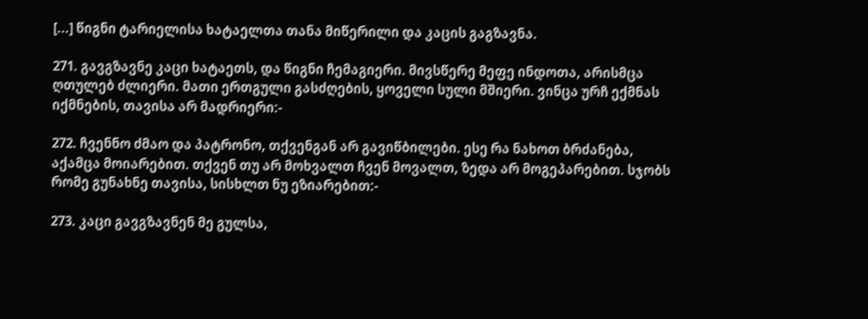[...] წიგნი ტარიელისა ხატაელთა თანა მიწერილი და კაცის გაგზავნა.

271. გავგზავნე კაცი ხატაეთს, და წიგნი ჩემაგიერი. მივსწერე მეფე ინდოთა, არისმცა ღთულებ ძლიერი. მათი ერთგული გასძღების, ყოველი სული მშიერი. ვინცა ურჩ ექმნას იქმნების, თავისა არ მადრიერი:-

272. ჩვენნო ძმაო და პატრონო, თქვენგან არ გავიწბილები. ესე რა ნახოთ ბრძანება, აქამცა მოიარებით. თქვენ თუ არ მოხვალთ ჩვენ მოვალთ, ზედა არ მოგეპარებით. სჯობს რომე გუნახნე თავისა, სისხლთ ნუ ეზიარებით:-

273. კაცი გავგზავნენ მე გულსა,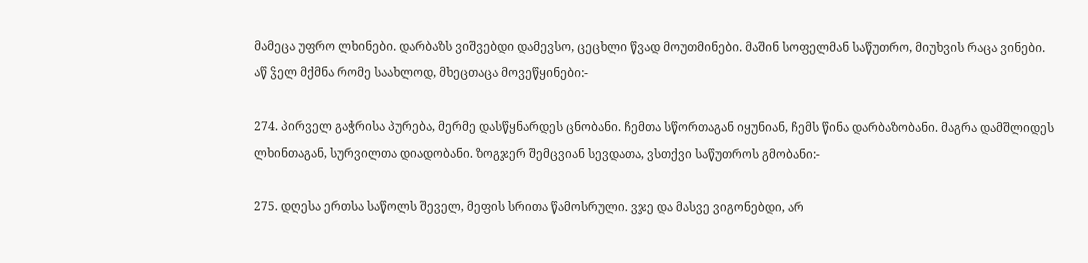მამეცა უფრო ლხინები. დარბაზს ვიშვებდი დამევსო, ცეცხლი წვად მოუთმინები. მაშინ სოფელმან საწუთრო, მიუხვის რაცა ვინები. აწ ჴელ მქმნა რომე საახლოდ, მხეცთაცა მოვეწყინები:-

274. პირველ გაჭრისა პურება, მერმე დასწყნარდეს ცნობანი. ჩემთა სწორთაგან იყუნიან, ჩემს წინა დარბაზობანი. მაგრა დამშლიდეს ლხინთაგან, სურვილთა დიადობანი. ზოგჯერ შემცვიან სევდათა, ვსთქვი საწუთროს გმობანი:-

275. დღესა ერთსა საწოლს შეველ, მეფის სრითა წამოსრული. ვჯე და მასვე ვიგონებდი, არ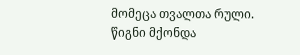მომეცა თვალთა რული. წიგნი მქონდა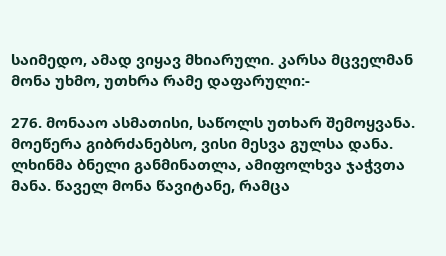საიმედო, ამად ვიყავ მხიარული. კარსა მცველმან მონა უხმო, უთხრა რამე დაფარული:-

276. მონააო ასმათისი, საწოლს უთხარ შემოყვანა. მოეწერა გიბრძანებსო, ვისი მესვა გულსა დანა. ლხინმა ბნელი განმინათლა, ამიფოლხვა ჯაჭვთა მანა. წაველ მონა წავიტანე, რამცა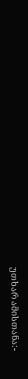უთხარ ამისთანა:-